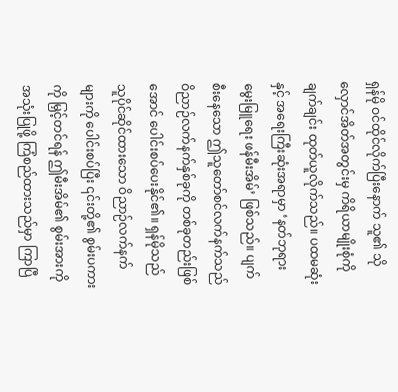ရှန်မို ဝင်ထိုင်လိုက်ပြီးနောက် သူ၏ သိုလှောင်အိတ်အတွင်းမှ ကိရိယာမျိုးစုံကို ချက်ချင်း ထုတ်ယူလိုက်သည်။ ပထမဆုံးနှင့် အရေးကြီးဆုံးအရာမှာ ‘နတ်ဘုရားမွေးမြူရေး ဖန်မီးအိမ်’ ဖြစ်သည်။ ပျက်စီးနေသော ဤသူတော်စင်လက်နက်သည် ဝိညာဉ်လက်နက်နှစ်ခုကို တစ်ခုတည်းဖြစ်အောင် ပေါင်းစပ်ပေးနိုင်၏။ ရှန်မိုသည် သူပိုင်ဆိုင်ထားသော ဝိညာဉ်လက်နက်များကို ပေါင်းစပ်ပြီး ၎င်းတို့၏ စွမ်းပကားကို မြှင့်တင်ရန် ဤမီးအိမ်၏ စွမ်းအားကို အသုံးပြုဖို့ ကြံစည်ထားသည်မှာ ကြာပြီ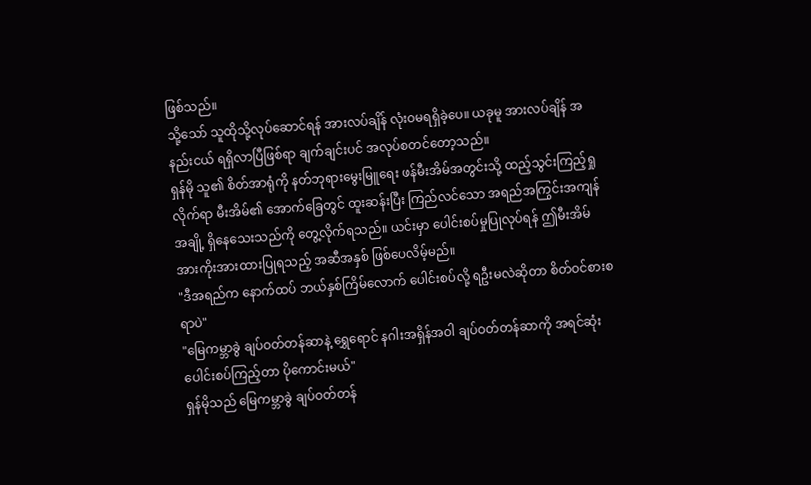ဖြစ်သည်။
သို့သော် သူထိုသို့လုပ်ဆောင်ရန် အားလပ်ချိန် လုံးဝမရရှိခဲ့ပေ။ ယခုမူ အားလပ်ချိန် အနည်းငယ် ရရှိလာပြီဖြစ်ရာ ချက်ချင်းပင် အလုပ်စတင်တော့သည်။
ရှန်မို သူ၏ စိတ်အာရုံကို နတ်ဘုရားမွေးမြူရေး ဖန်မီးအိမ်အတွင်းသို့ ထည့်သွင်းကြည့်ရှုလိုက်ရာ မီးအိမ်၏ အောက်ခြေတွင် ထူးဆန်းပြီး ကြည်လင်သော အရည်အကြွင်းအကျန်အချို့ ရှိနေသေးသည်ကို တွေ့လိုက်ရသည်။ ယင်းမှာ ပေါင်းစပ်မှုပြုလုပ်ရန် ဤမီးအိမ် အားကိုးအားထားပြုရသည့် အဆီအနှစ် ဖြစ်ပေလိမ့်မည်။
"ဒီအရည်က နောက်ထပ် ဘယ်နှစ်ကြိမ်လောက် ပေါင်းစပ်လို့ ရဦးမလဲဆိုတာ စိတ်ဝင်စားစရာပဲ"
"မြေကမ္ဘာခွဲ ချပ်ဝတ်တန်ဆာနဲ့ ရွှေရောင် နဂါးအရှိန်အဝါ ချပ်ဝတ်တန်ဆာကို အရင်ဆုံး ပေါင်းစပ်ကြည့်တာ ပိုကောင်းမယ်"
ရှန်မိုသည် မြေကမ္ဘာခွဲ ချပ်ဝတ်တန်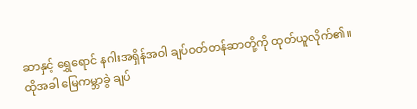ဆာနှင့် ရွှေရောင် နဂါးအရှိန်အဝါ ချပ်ဝတ်တန်ဆာတို့ကို ထုတ်ယူလိုက်၏။
ထိုအခါ မြေကမ္ဘာခွဲ ချပ်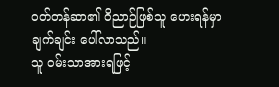ဝတ်တန်ဆာ၏ ဝိညာဉ်ဖြစ်သူ ဟေးရန်မှာ ချက်ချင်း ပေါ်လာသည်။
သူ ဝမ်းသာအားရဖြင့်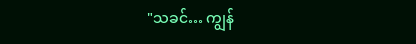"သခင်… ကျွန်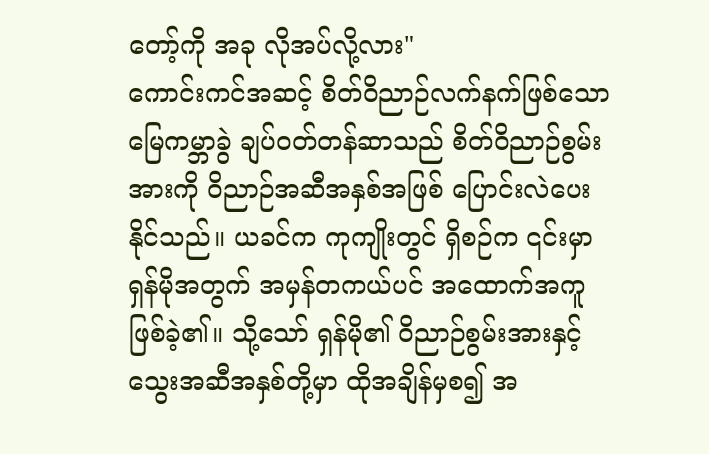တော့်ကို အခု လိုအပ်လို့လား"
ကောင်းကင်အဆင့် စိတ်ဝိညာဉ်လက်နက်ဖြစ်သော မြေကမ္ဘာခွဲ ချပ်ဝတ်တန်ဆာသည် စိတ်ဝိညာဉ်စွမ်းအားကို ဝိညာဉ်အဆီအနှစ်အဖြစ် ပြောင်းလဲပေးနိုင်သည်။ ယခင်က ကုကျိုးတွင် ရှိစဉ်က ၎င်းမှာ ရှန်မိုအတွက် အမှန်တကယ်ပင် အထောက်အကူ ဖြစ်ခဲ့၏။ သို့သော် ရှန်မို၏ ဝိညာဉ်စွမ်းအားနှင့် သွေးအဆီအနှစ်တို့မှာ ထိုအချိန်မှစ၍ အ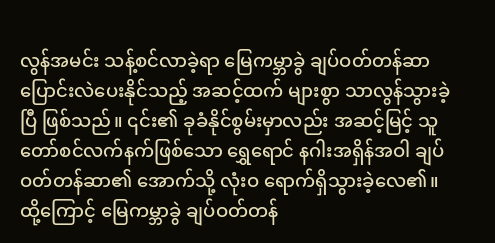လွန်အမင်း သန့်စင်လာခဲ့ရာ မြေကမ္ဘာခွဲ ချပ်ဝတ်တန်ဆာ ပြောင်းလဲပေးနိုင်သည့် အဆင့်ထက် များစွာ သာလွန်သွားခဲ့ပြီ ဖြစ်သည်။ ၎င်း၏ ခုခံနိုင်စွမ်းမှာလည်း အဆင့်မြင့် သူတော်စင်လက်နက်ဖြစ်သော ရွှေရောင် နဂါးအရှိန်အဝါ ချပ်ဝတ်တန်ဆာ၏ အောက်သို့ လုံးဝ ရောက်ရှိသွားခဲ့လေ၏။ ထို့ကြောင့် မြေကမ္ဘာခွဲ ချပ်ဝတ်တန်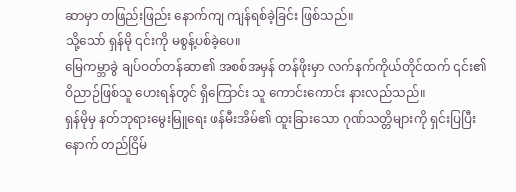ဆာမှာ တဖြည်းဖြည်း နောက်ကျ ကျန်ရစ်ခဲ့ခြင်း ဖြစ်သည်။
သို့သော် ရှန်မို ၎င်းကို မစွန့်ပစ်ခဲ့ပေ။
မြေကမ္ဘာခွဲ ချပ်ဝတ်တန်ဆာ၏ အစစ်အမှန် တန်ဖိုးမှာ လက်နက်ကိုယ်တိုင်ထက် ၎င်း၏ ဝိညာဉ်ဖြစ်သူ ဟေးရန်တွင် ရှိကြောင်း သူ ကောင်းကောင်း နားလည်သည်။
ရှန်မိုမှ နတ်ဘုရားမွေးမြူရေး ဖန်မီးအိမ်၏ ထူးခြားသော ဂုဏ်သတ္တိများကို ရှင်းပြပြီးနောက် တည်ငြိမ်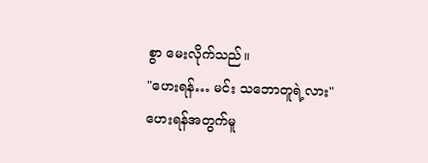စွာ မေးလိုက်သည်။
"ဟေးရန်… မင်း သဘောတူရဲ့လား"
ဟေးရန်အတွက်မူ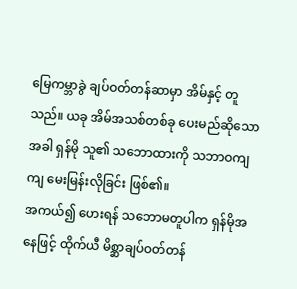မြေကမ္ဘာခွဲ ချပ်ဝတ်တန်ဆာမှာ အိမ်နှင့် တူသည်။ ယခု အိမ်အသစ်တစ်ခု ပေးမည်ဆိုသောအခါ ရှန်မို သူ၏ သဘောထားကို သဘာဝကျကျ မေးမြန်းလိုခြင်း ဖြစ်၏။
အကယ်၍ ဟေးရန် သဘောမတူပါက ရှန်မိုအနေဖြင့် ထိုက်ယီ မိစ္ဆာချပ်ဝတ်တန်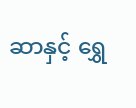ဆာနှင့် ရွှေ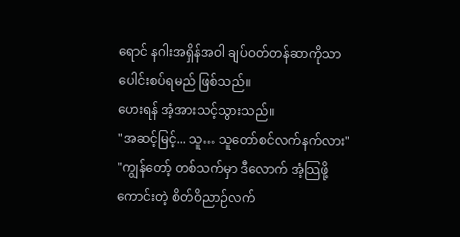ရောင် နဂါးအရှိန်အဝါ ချပ်ဝတ်တန်ဆာကိုသာ ပေါင်းစပ်ရမည် ဖြစ်သည်။
ဟေးရန် အံ့အားသင့်သွားသည်။
"အဆင့်မြင့်... သူ… သူတော်စင်လက်နက်လား"
"ကျွန်တော့် တစ်သက်မှာ ဒီလောက် အံ့သြဖို့ကောင်းတဲ့ စိတ်ဝိညာဉ်လက်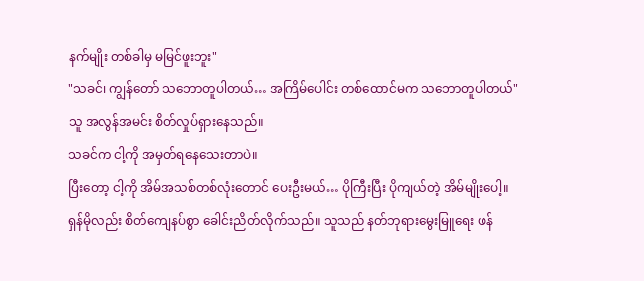နက်မျိုး တစ်ခါမှ မမြင်ဖူးဘူး"
"သခင်၊ ကျွန်တော် သဘောတူပါတယ်… အကြိမ်ပေါင်း တစ်ထောင်မက သဘောတူပါတယ်"
သူ အလွန်အမင်း စိတ်လှုပ်ရှားနေသည်။
သခင်က ငါ့ကို အမှတ်ရနေသေးတာပဲ။
ပြီးတော့ ငါ့ကို အိမ်အသစ်တစ်လုံးတောင် ပေးဦးမယ်… ပိုကြီးပြီး ပိုကျယ်တဲ့ အိမ်မျိုးပေါ့။
ရှန်မိုလည်း စိတ်ကျေနပ်စွာ ခေါင်းညိတ်လိုက်သည်။ သူသည် နတ်ဘုရားမွေးမြူရေး ဖန်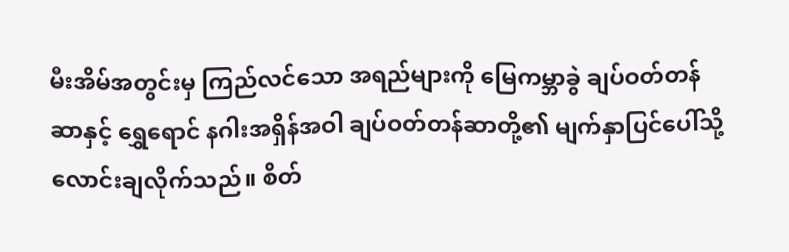မီးအိမ်အတွင်းမှ ကြည်လင်သော အရည်များကို မြေကမ္ဘာခွဲ ချပ်ဝတ်တန်ဆာနှင့် ရွှေရောင် နဂါးအရှိန်အဝါ ချပ်ဝတ်တန်ဆာတို့၏ မျက်နှာပြင်ပေါ်သို့ လောင်းချလိုက်သည်။ စိတ်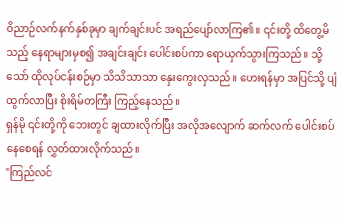ဝိညာဉ်လက်နက်နှစ်ခုမှာ ချက်ချင်းပင် အရည်ပျော်လာကြ၏။ ၎င်းတို့ ထိတွေ့မိသည့် နေရာများမှစ၍ အချင်းချင်း ပေါင်းစပ်ကာ ရောယှက်သွားကြသည်။ သို့သော် ထိုလုပ်ငန်းစဉ်မှာ သိသိသာသာ နှေးကွေးလှသည်။ ဟေးရန်မှာ အပြင်သို့ ပျံထွက်လာပြီး စိုးရိမ်တကြီး ကြည့်နေသည်။
ရှန်မို ၎င်းတို့ကို ဘေးတွင် ချထားလိုက်ပြီး အလိုအလျောက် ဆက်လက် ပေါင်းစပ်နေစေရန် လွှတ်ထားလိုက်သည်။
"ကြည်လင်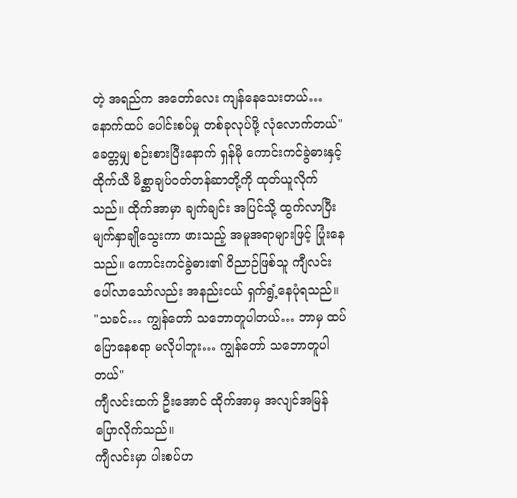တဲ့ အရည်က အတော်လေး ကျန်နေသေးတယ်… နောက်ထပ် ပေါင်းစပ်မှု တစ်ခုလုပ်ဖို့ လုံလောက်တယ်"
ခေတ္တမျှ စဉ်းစားပြီးနောက် ရှန်မို ကောင်းကင်ခွဲဓားနှင့် ထိုက်ယီ မိစ္ဆာချပ်ဝတ်တန်ဆာတို့ကို ထုတ်ယူလိုက်သည်။ ထိုက်အာမှာ ချက်ချင်း အပြင်သို့ ထွက်လာပြီး မျက်နှာချိုသွေးကာ ဖားသည့် အမူအရာများဖြင့် ပြုံးနေသည်။ ကောင်းကင်ခွဲဓား၏ ဝိညာဉ်ဖြစ်သူ ကျီလင်း ပေါ်လာသော်လည်း အနည်းငယ် ရှက်ရွံ့နေပုံရသည်။
"သခင်… ကျွန်တော် သဘောတူပါတယ်… ဘာမှ ထပ်ပြောနေစရာ မလိုပါဘူး… ကျွန်တော် သဘောတူပါတယ်"
ကျီလင်းထက် ဦးအောင် ထိုက်အာမှ အလျင်အမြန် ပြောလိုက်သည်။
ကျီလင်းမှာ ပါးစပ်ဟ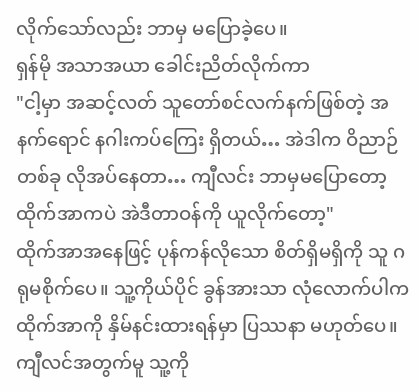လိုက်သော်လည်း ဘာမှ မပြောခဲ့ပေ။
ရှန်မို အသာအယာ ခေါင်းညိတ်လိုက်ကာ
"ငါ့မှာ အဆင့်လတ် သူတော်စင်လက်နက်ဖြစ်တဲ့ အနက်ရောင် နဂါးကပ်ကြေး ရှိတယ်… အဲဒါက ဝိညာဉ်တစ်ခု လိုအပ်နေတာ… ကျီလင်း ဘာမှမပြောတော့ ထိုက်အာကပဲ အဲဒီတာဝန်ကို ယူလိုက်တော့"
ထိုက်အာအနေဖြင့် ပုန်ကန်လိုသော စိတ်ရှိမရှိကို သူ ဂရုမစိုက်ပေ။ သူ့ကိုယ်ပိုင် ခွန်အားသာ လုံလောက်ပါက ထိုက်အာကို နှိမ်နင်းထားရန်မှာ ပြဿနာ မဟုတ်ပေ။ ကျီလင်အတွက်မူ သူ့ကို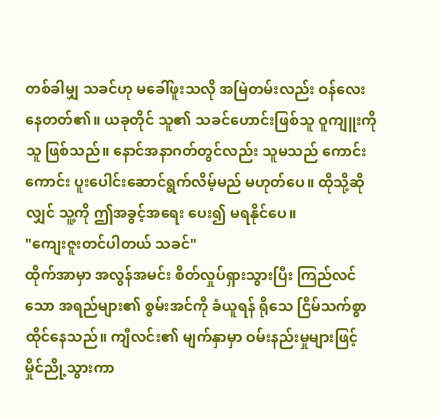တစ်ခါမျှ သခင်ဟု မခေါ်ဖူးသလို အမြဲတမ်းလည်း ဝန်လေးနေတတ်၏။ ယခုတိုင် သူ၏ သခင်ဟောင်းဖြစ်သူ ဝူကျူးကို သူ ဖြစ်သည်။ နောင်အနာဂတ်တွင်လည်း သူမသည် ကောင်းကောင်း ပူးပေါင်းဆောင်ရွက်လိမ့်မည် မဟုတ်ပေ။ ထိုသို့ဆိုလျှင် သူ့ကို ဤအခွင့်အရေး ပေး၍ မရနိုင်ပေ။
"ကျေးဇူးတင်ပါတယ် သခင်"
ထိုက်အာမှာ အလွန်အမင်း စိတ်လှုပ်ရှားသွားပြီး ကြည်လင်သော အရည်များ၏ စွမ်းအင်ကို ခံယူရန် ရိုသေ ငြိမ်သက်စွာ ထိုင်နေသည်။ ကျီလင်း၏ မျက်နှာမှာ ဝမ်းနည်းမှုများဖြင့် မှိုင်ညို့သွားကာ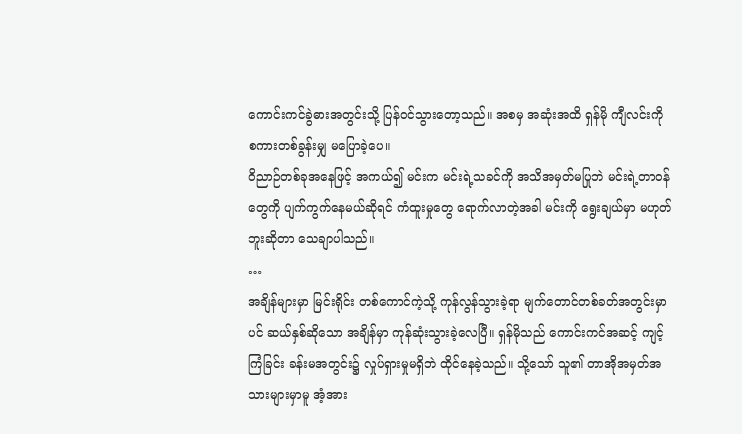ကောင်းကင်ခွဲဓားအတွင်းသို့ ပြန်ဝင်သွားတော့သည်။ အစမှ အဆုံးအထိ ရှန်မို ကျီလင်းကို စကားတစ်ခွန်းမျှ မပြောခဲ့ပေ။
ဝိညာဉ်တစ်ခုအနေဖြင့် အကယ်၍ မင်းက မင်းရဲ့သခင်ကို အသိအမှတ်မပြုဘဲ မင်းရဲ့တာဝန်တွေကို ပျက်ကွက်နေမယ်ဆိုရင် ကံထူးမှုတွေ ရောက်လာတဲ့အခါ မင်းကို ရွေးချယ်မှာ မဟုတ်ဘူးဆိုတာ သေချာပါသည်။
…
အချိန်များမှာ မြင်းရိုင်း တစ်ကောင်ကဲ့သို့ ကုန်လွန်သွားခဲ့ရာ မျက်တောင်တစ်ခတ်အတွင်းမှာပင် ဆယ်နှစ်ဆိုသော အချိန်မှာ ကုန်ဆုံးသွားခဲ့လေပြီ။ ရှန်မိုသည် ကောင်းကင်အဆင့် ကျင့်ကြံခြင်း ခန်းမအတွင်း၌ လှုပ်ရှားမှုမရှိဘဲ ထိုင်နေခဲ့သည်။ သို့သော် သူ၏ တာအိုအမှတ်အသားများမှာမူ အံ့အား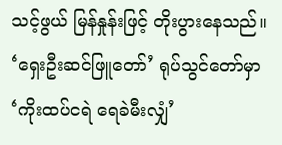သင့်ဖွယ် မြန်နှုန်းဖြင့် တိုးပွားနေသည်။
‘ရှေးဦးဆင်ဖြူတော်’ ရုပ်သွင်တော်မှာ ‘ကိုးထပ်ငရဲ ရေခဲမီးလျှံ’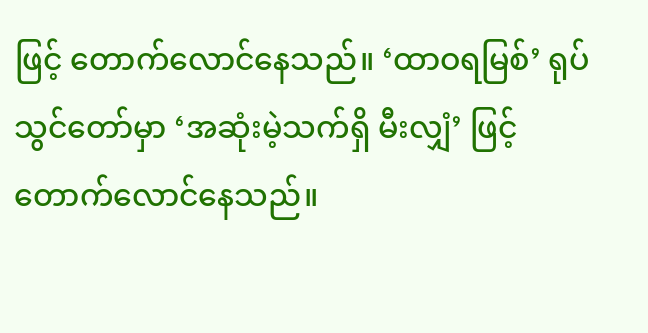ဖြင့် တောက်လောင်နေသည်။ ‘ထာဝရမြစ်’ ရုပ်သွင်တော်မှာ ‘အဆုံးမဲ့သက်ရှိ မီးလျှံ’ ဖြင့် တောက်လောင်နေသည်။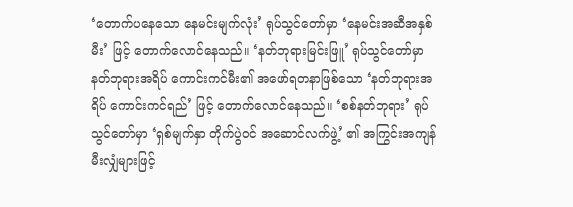‘တောက်ပနေသော နေမင်းမျက်လုံး’ ရုပ်သွင်တော်မှာ ‘နေမင်းအဆီအနှစ် မီး’ ဖြင့် တောက်လောင်နေသည်။ ‘နတ်ဘုရားမြင်းဖြူ’ ရုပ်သွင်တော်မှာ နတ်ဘုရားအရိပ် ကောင်းကင်မီး၏ အဖော်ရတနာဖြစ်သော ‘နတ်ဘုရားအရိပ် ကောင်းကင်ရည်’ ဖြင့် တောက်လောင်နေသည်။ ‘စစ်နတ်ဘုရား’ ရုပ်သွင်တော်မှာ ‘ရှစ်မျက်နှာ တိုက်ပွဲဝင် အဆောင်လက်ဖွဲ့’ ၏ အကြွင်းအကျန် မီးလျှံများဖြင့်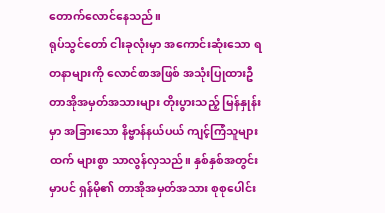တောက်လောင်နေသည်။
ရုပ်သွင်တော် ငါးခုလုံးမှာ အကောင်းဆုံးသော ရတနာများကို လောင်စာအဖြစ် အသုံးပြုထားဦ တာအိုအမှတ်အသားများ တိုးပွားသည့် မြန်နှုန်းမှာ အခြားသော နိဗ္ဗာန်နယ်ပယ် ကျင့်ကြံသူများထက် များစွာ သာလွန်လှသည်။ နှစ်နှစ်အတွင်းမှာပင် ရှန်မို၏ တာအိုအမှတ်အသား စုစုပေါင်း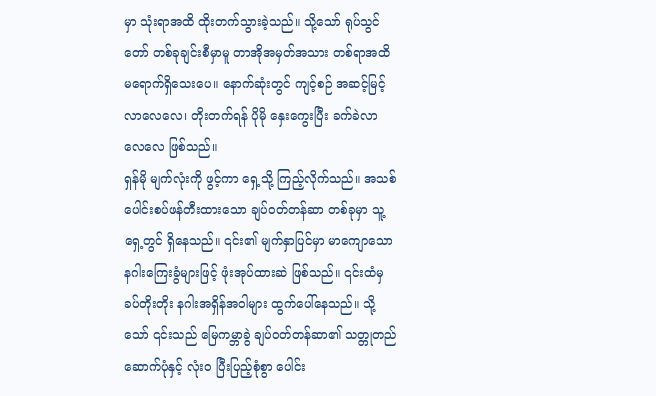မှာ သုံးရာအထိ ထိုးတက်သွားခဲ့သည်။ သို့သော် ရုပ်သွင်တော် တစ်ခုချင်းစီမှာမူ တာအိုအမှတ်အသား တစ်ရာအထိ မရောက်ရှိသေးပေ။ နောက်ဆုံးတွင် ကျင့်စဉ် အဆင့်မြင့်လာလေလေ၊ တိုးတက်ရန် ပိုမို နှေးကွေးပြီး ခက်ခဲလာလေလေ ဖြစ်သည်။
ရှန်မို မျက်လုံးကို ဖွင့်ကာ ရှေ့သို့ ကြည့်လိုက်သည်။ အသစ် ပေါင်းစပ်ဖန်တီးထားသော ချပ်ဝတ်တန်ဆာ တစ်ခုမှာ သူ့ရှေ့တွင် ရှိနေသည်။ ၎င်း၏ မျက်နှာပြင်မှာ မာကျောသော နဂါးကြေးခွံများဖြင့် ဖုံးအုပ်ထားဆဲ ဖြစ်သည်။ ၎င်းထံမှ ခပ်တိုးတိုး နဂါးအရှိန်အဝါများ ထွက်ပေါ်နေသည်။ သို့သော် ၎င်းသည် မြေကမ္ဘာခွဲ ချပ်ဝတ်တန်ဆာ၏ သတ္တုတည်ဆောက်ပုံနှင့် လုံးဝ ပြီးပြည့်စုံစွာ ပေါင်း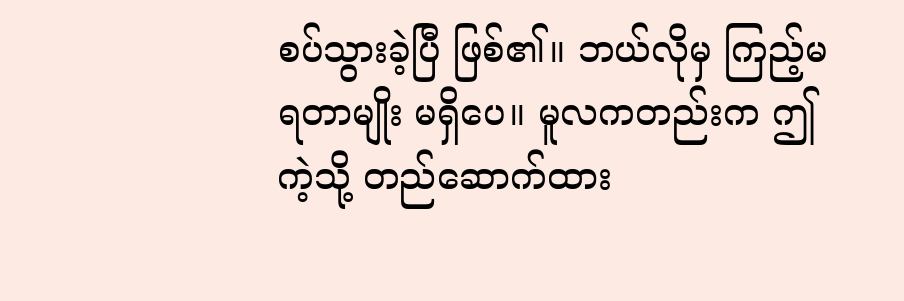စပ်သွားခဲ့ပြီ ဖြစ်၏။ ဘယ်လိုမှ ကြည့်မရတာမျိုး မရှိပေ။ မူလကတည်းက ဤကဲ့သို့ တည်ဆောက်ထား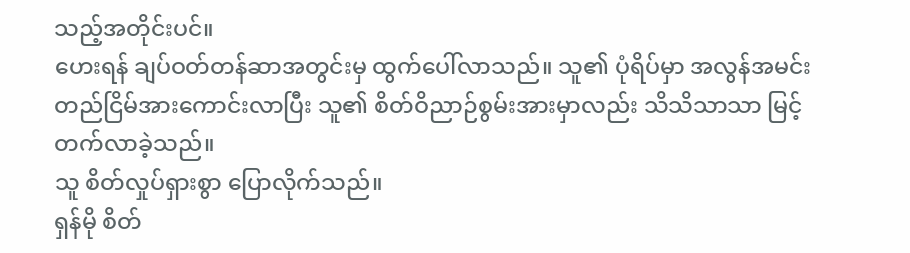သည့်အတိုင်းပင်။
ဟေးရန် ချပ်ဝတ်တန်ဆာအတွင်းမှ ထွက်ပေါ်လာသည်။ သူ၏ ပုံရိပ်မှာ အလွန်အမင်း တည်ငြိမ်အားကောင်းလာပြီး သူ၏ စိတ်ဝိညာဉ်စွမ်းအားမှာလည်း သိသိသာသာ မြင့်တက်လာခဲ့သည်။
သူ စိတ်လှုပ်ရှားစွာ ပြောလိုက်သည်။
ရှန်မို စိတ်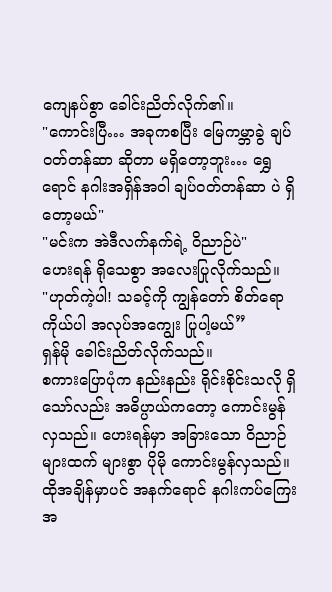ကျေနပ်စွာ ခေါင်းညိတ်လိုက်၏။
"ကောင်းပြီ… အခုကစပြီး မြေကမ္ဘာခွဲ ချပ်ဝတ်တန်ဆာ ဆိုတာ မရှိတော့ဘူး… ရွှေရောင် နဂါးအရှိန်အဝါ ချပ်ဝတ်တန်ဆာ ပဲ ရှိတော့မယ်"
"မင်းက အဲဒီလက်နက်ရဲ့ ဝိညာဉ်ပဲ"
ဟေးရန် ရိုသေစွာ အလေးပြုလိုက်သည်။
"ဟုတ်ကဲ့ပါ! သခင့်ကို ကျွန်တော် စိတ်ရောကိုယ်ပါ အလုပ်အကျွေး ပြုပါ့မယ်”
ရှန်မို ခေါင်းညိတ်လိုက်သည်။
စကားပြောပုံက နည်းနည်း ရိုင်းစိုင်းသလို ရှိသော်လည်း အဓိပ္ပာယ်ကတော့ ကောင်းမွန်လှသည်။ ဟေးရန်မှာ အခြားသော ဝိညာဉ်များထက် များစွာ ပိုမို ကောင်းမွန်လှသည်။
ထိုအချိန်မှာပင် အနက်ရောင် နဂါးကပ်ကြေးအ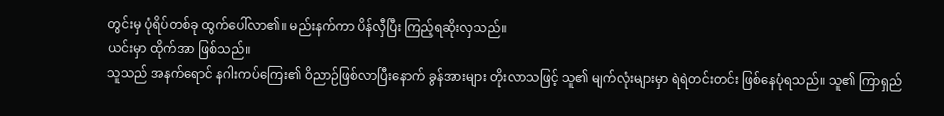တွင်းမှ ပုံရိပ်တစ်ခု ထွက်ပေါ်လာ၏။ မည်းနက်ကာ ပိန်လှီပြီး ကြည့်ရဆိုးလှသည်။
ယင်းမှာ ထိုက်အာ ဖြစ်သည်။
သူသည် အနက်ရောင် နဂါးကပ်ကြေး၏ ဝိညာဉ်ဖြစ်လာပြီးနောက် ခွန်အားများ တိုးလာသဖြင့် သူ၏ မျက်လုံးများမှာ ရဲရဲတင်းတင်း ဖြစ်နေပုံရသည်။ သူ၏ ကြာရှည်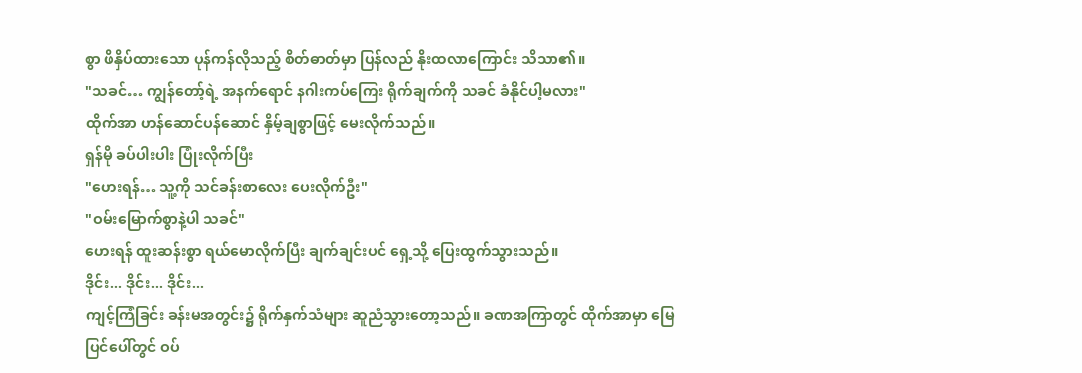စွာ ဖိနှိပ်ထားသော ပုန်ကန်လိုသည့် စိတ်ဓာတ်မှာ ပြန်လည် နိုးထလာကြောင်း သိသာ၏။
"သခင်… ကျွန်တော့်ရဲ့ အနက်ရောင် နဂါးကပ်ကြေး ရိုက်ချက်ကို သခင် ခံနိုင်ပါ့မလား"
ထိုက်အာ ဟန်ဆောင်ပန်ဆောင် နှိမ့်ချစွာဖြင့် မေးလိုက်သည်။
ရှန်မို ခပ်ပါးပါး ပြုံးလိုက်ပြီး
"ဟေးရန်… သူ့ကို သင်ခန်းစာလေး ပေးလိုက်ဦး"
"ဝမ်းမြောက်စွာနဲ့ပါ သခင်"
ဟေးရန် ထူးဆန်းစွာ ရယ်မောလိုက်ပြီး ချက်ချင်းပင် ရှေ့သို့ ပြေးထွက်သွားသည်။
ဒိုင်း... ဒိုင်း... ဒိုင်း...
ကျင့်ကြံခြင်း ခန်းမအတွင်း၌ ရိုက်နှက်သံများ ဆူညံသွားတော့သည်။ ခဏအကြာတွင် ထိုက်အာမှာ မြေပြင်ပေါ်တွင် ဝပ်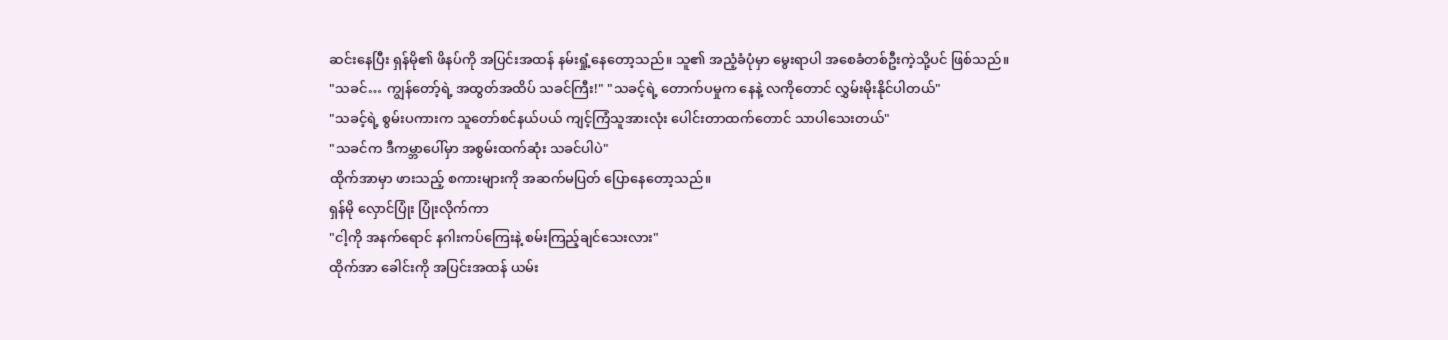ဆင်းနေပြီး ရှန်မို၏ ဖိနပ်ကို အပြင်းအထန် နမ်းရှုံ့နေတော့သည်။ သူ၏ အညံ့ခံပုံမှာ မွေးရာပါ အစေခံတစ်ဦးကဲ့သို့ပင် ဖြစ်သည်။
"သခင်… ကျွန်တော့်ရဲ့ အထွတ်အထိပ် သခင်ကြီး!" "သခင့်ရဲ့ တောက်ပမှုက နေနဲ့ လကိုတောင် လွှမ်းမိုးနိုင်ပါတယ်"
"သခင့်ရဲ့ စွမ်းပကားက သူတော်စင်နယ်ပယ် ကျင့်ကြံသူအားလုံး ပေါင်းတာထက်တောင် သာပါသေးတယ်"
"သခင်က ဒီကမ္ဘာပေါ်မှာ အစွမ်းထက်ဆုံး သခင်ပါပဲ"
ထိုက်အာမှာ ဖားသည့် စကားများကို အဆက်မပြတ် ပြောနေတော့သည်။
ရှန်မို လှောင်ပြုံး ပြုံးလိုက်ကာ
"ငါ့ကို အနက်ရောင် နဂါးကပ်ကြေးနဲ့ စမ်းကြည့်ချင်သေးလား"
ထိုက်အာ ခေါင်းကို အပြင်းအထန် ယမ်း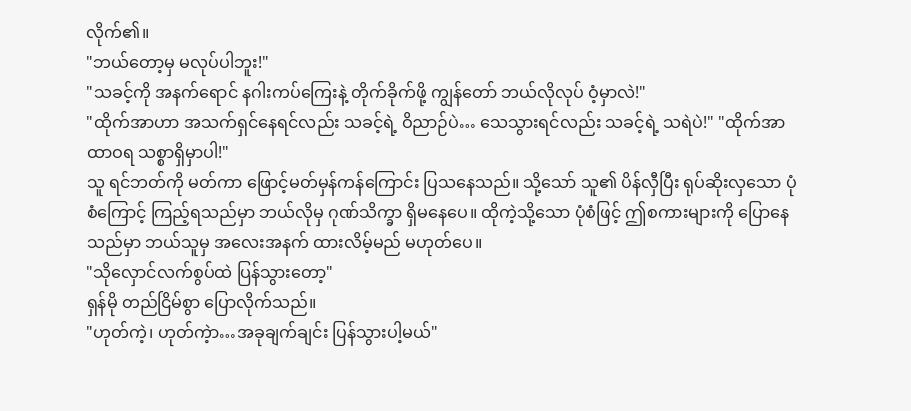လိုက်၏။
"ဘယ်တော့မှ မလုပ်ပါဘူး!"
"သခင့်ကို အနက်ရောင် နဂါးကပ်ကြေးနဲ့ တိုက်ခိုက်ဖို့ ကျွန်တော် ဘယ်လိုလုပ် ဝံ့မှာလဲ!"
"ထိုက်အာဟာ အသက်ရှင်နေရင်လည်း သခင့်ရဲ့ ဝိညာဉ်ပဲ… သေသွားရင်လည်း သခင့်ရဲ့ သရဲပဲ!" "ထိုက်အာ ထာဝရ သစ္စာရှိမှာပါ!"
သူ ရင်ဘတ်ကို မတ်ကာ ဖြောင့်မတ်မှန်ကန်ကြောင်း ပြသနေသည်။ သို့သော် သူ၏ ပိန်လှီပြီး ရုပ်ဆိုးလှသော ပုံစံကြောင့် ကြည့်ရသည်မှာ ဘယ်လိုမှ ဂုဏ်သိက္ခာ ရှိမနေပေ။ ထိုကဲ့သို့သော ပုံစံဖြင့် ဤစကားများကို ပြောနေသည်မှာ ဘယ်သူမှ အလေးအနက် ထားလိမ့်မည် မဟုတ်ပေ။
"သိုလှောင်လက်စွပ်ထဲ ပြန်သွားတော့"
ရှန်မို တည်ငြိမ်စွာ ပြောလိုက်သည်။
"ဟုတ်ကဲ့၊ ဟုတ်ကဲ့ာ…အခုချက်ချင်း ပြန်သွားပါ့မယ်"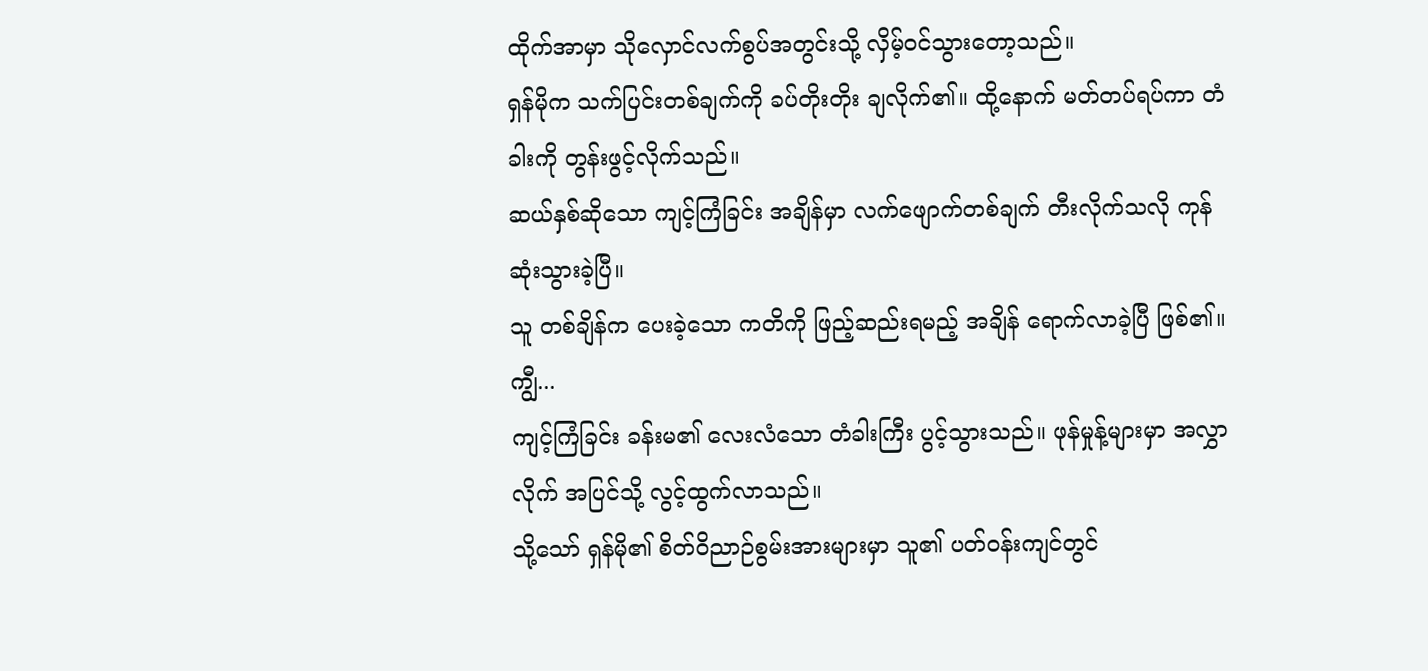ထိုက်အာမှာ သိုလှောင်လက်စွပ်အတွင်းသို့ လှိမ့်ဝင်သွားတော့သည်။
ရှန်မိုက သက်ပြင်းတစ်ချက်ကို ခပ်တိုးတိုး ချလိုက်၏။ ထို့နောက် မတ်တပ်ရပ်ကာ တံခါးကို တွန်းဖွင့်လိုက်သည်။
ဆယ်နှစ်ဆိုသော ကျင့်ကြံခြင်း အချိန်မှာ လက်ဖျောက်တစ်ချက် တီးလိုက်သလို ကုန်ဆုံးသွားခဲ့ပြီ။
သူ တစ်ချိန်က ပေးခဲ့သော ကတိကို ဖြည့်ဆည်းရမည့် အချိန် ရောက်လာခဲ့ပြီ ဖြစ်၏။
ကျွီ...
ကျင့်ကြံခြင်း ခန်းမ၏ လေးလံသော တံခါးကြီး ပွင့်သွားသည်။ ဖုန်မှုန့်များမှာ အလွှာလိုက် အပြင်သို့ လွင့်ထွက်လာသည်။
သို့သော် ရှန်မို၏ စိတ်ဝိညာဉ်စွမ်းအားများမှာ သူ၏ ပတ်ဝန်းကျင်တွင်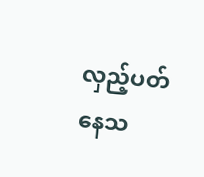လှည့်ပတ်နေသ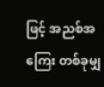ဖြင့် အညစ်အကြေး တစ်ခုမျှ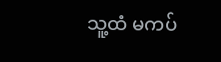သူ့ထံ မကပ်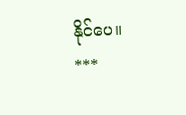နိုင်ပေ။
***